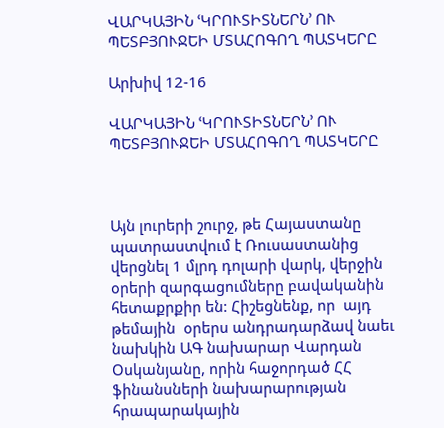ՎԱՐԿԱՅԻՆ ՙԿՐՈՒՏԻՏՆԵՐՆ՚ ՈՒ ՊԵՏԲՅՈՒՋԵԻ ՄՏԱՀՈԳՈՂ ՊԱՏԿԵՐԸ

Արխիվ 12-16

ՎԱՐԿԱՅԻՆ ՙԿՐՈՒՏԻՏՆԵՐՆ՚ ՈՒ ՊԵՏԲՅՈՒՋԵԻ ՄՏԱՀՈԳՈՂ ՊԱՏԿԵՐԸ



Այն լուրերի շուրջ, թե Հայաստանը պատրաստվում է Ռուսաստանից վերցնել 1 մլրդ դոլարի վարկ, վերջին օրերի զարգացումները բավականին հետաքրքիր են: Հիշեցնենք, որ  այդ թեմային  օրերս անդրադարձավ նաեւ նախկին ԱԳ նախարար Վարդան Օսկանյանը, որին հաջորդած ՀՀ ֆինանսների նախարարության հրապարակային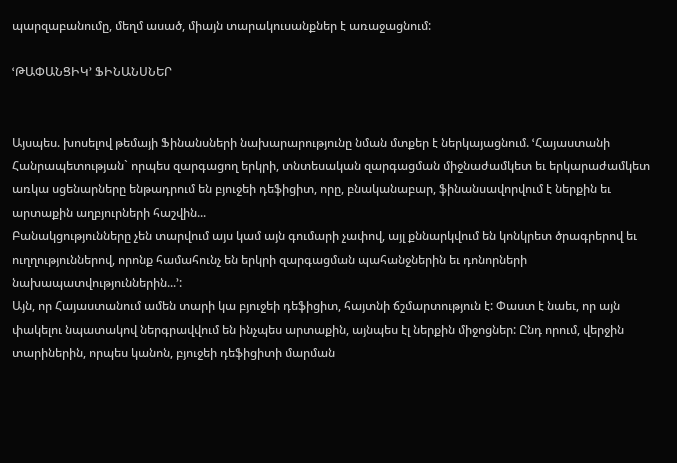պարզաբանումը, մեղմ ասած, միայն տարակուսանքներ է առաջացնում:

ՙԹԱՓԱՆՑԻԿ՚ ՖԻՆԱՆՍՆԵՐ


Այսպես. խոսելով թեմայի Ֆինանսների նախարարությունը նման մտքեր է ներկայացնում. ՙՀայաստանի Հանրապետության` որպես զարգացող երկրի, տնտեսական զարգացման միջնաժամկետ եւ երկարաժամկետ առկա սցենարները ենթադրում են բյուջեի դեֆիցիտ, որը, բնականաբար, ֆինանսավորվում է ներքին եւ արտաքին աղբյուրների հաշվին...
Բանակցությունները չեն տարվում այս կամ այն գումարի չափով, այլ քննարկվում են կոնկրետ ծրագրերով եւ ուղղություններով, որոնք համահունչ են երկրի զարգացման պահանջներին եւ դոնորների նախապատվություններին...՚:
Այն, որ Հայաստանում ամեն տարի կա բյուջեի դեֆիցիտ, հայտնի ճշմարտություն է: Փաստ է նաեւ, որ այն փակելու նպատակով ներգրավվում են ինչպես արտաքին, այնպես էլ ներքին միջոցներ: Ընդ որում, վերջին տարիներին, որպես կանոն, բյուջեի դեֆիցիտի մարման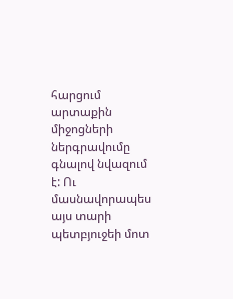հարցում արտաքին միջոցների ներգրավումը գնալով նվազում է: Ու մասնավորապես այս տարի պետբյուջեի մոտ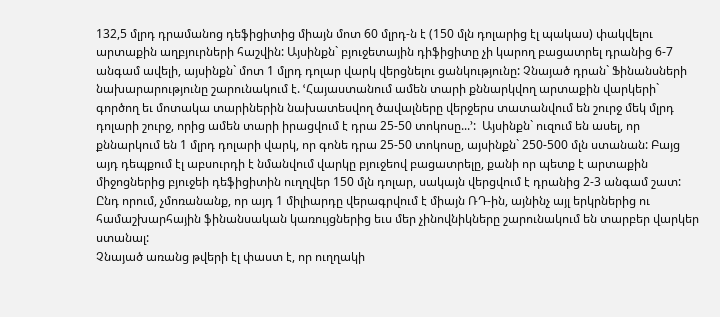132,5 մլրդ դրամանոց դեֆիցիտից միայն մոտ 60 մլրդ-ն է (150 մլն դոլարից էլ պակաս) փակվելու արտաքին աղբյուրների հաշվին: Այսինքն` բյուջետային դիֆիցիտը չի կարող բացատրել դրանից 6-7 անգամ ավելի, այսինքն` մոտ 1 մլրդ դոլար վարկ վերցնելու ցանկությունը: Չնայած դրան` Ֆինանսների նախարարությունը շարունակում է. ՙՀայաստանում ամեն տարի քննարկվող արտաքին վարկերի` գործող եւ մոտակա տարիներին նախատեսվող ծավալները վերջերս տատանվում են շուրջ մեկ մլրդ դոլարի շուրջ, որից ամեն տարի իրացվում է դրա 25-50 տոկոսը...՚:  Այսինքն` ուզում են ասել, որ քննարկում են 1 մլրդ դոլարի վարկ, որ գոնե դրա 25-50 տոկոսը, այսինքն` 250-500 մլն ստանան: Բայց այդ դեպքում էլ աբսուրդի է նմանվում վարկը բյուջեով բացատրելը, քանի որ պետք է արտաքին միջոցներից բյուջեի դեֆիցիտին ուղղվեր 150 մլն դոլար, սակայն վերցվում է դրանից 2-3 անգամ շատ: Ընդ որում, չմոռանանք, որ այդ 1 միլիարդը վերագրվում է միայն ՌԴ-ին, այնինչ այլ երկրներից ու համաշխարհային ֆինանսական կառույցներից եւս մեր չինովնիկները շարունակում են տարբեր վարկեր ստանալ:
Չնայած առանց թվերի էլ փաստ է, որ ուղղակի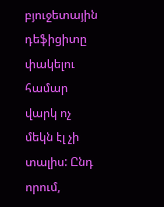բյուջետային դեֆիցիտը փակելու համար վարկ ոչ մեկն էլ չի տալիս: Ընդ որում,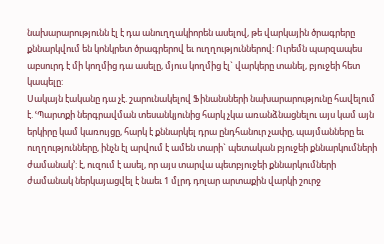նախարարությունն էլ է դա անուղղակիորեն ասելով, թե վարկային ծրագրերը քննարկվում են կոնկրետ ծրագրերով եւ ուղղություններով: Ուրեմն պարզապես աբսուրդ է մի կողմից դա ասելը, մյուս կողմից էլ` վարկերը տանել, բյուջեի հետ կապելը:
Սակայն էականը դա չէ. շարունակելով Ֆինանսների նախարարությունը հավելում է. ՙՊարտքի ներգրավման տեսանկյունից հարկ չկա առանձնացնելու այս կամ այն երկիրը կամ կառույցը, հարկ է քննարկել դրա ընդհանուր չափը, պայմանները եւ ուղղությունները, ինչն էլ արվում է ամեն տարի` պետական բյուջեի քննարկումների ժամանակ՚: է, ուզում է ասել, որ այս տարվա պետբյուջեի քննարկումների ժամանակ ներկայացվել է նաեւ 1 մլրդ դոլար արտաքին վարկի շուրջ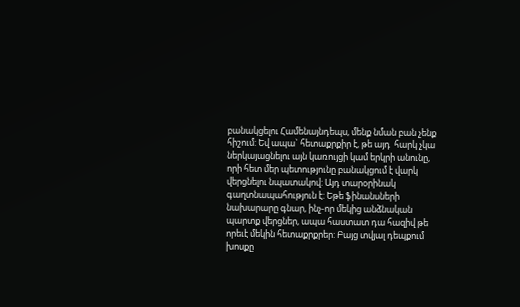բանակցելու Համենայնդեպս, մենք նման բան չենք հիշում: Եվ ապա` հետաքրքիր է, թե այդ  հարկ չկա ներկայացնելու այն կառույցի կամ երկրի անունը, որի հետ մեր պետությունը բանակցում է վարկ վերցնելու նպատակով: Այդ տարօրինակ գաղտնապահություն է: Եթե ֆինանսների նախարարը գնար, ինչ-որ մեկից անձնական պարտք վերցներ, ապա հաստատ դա հազիվ թե որեւէ մեկին հետաքրքրեր: Բայց տվյալ դեպքում խոսքը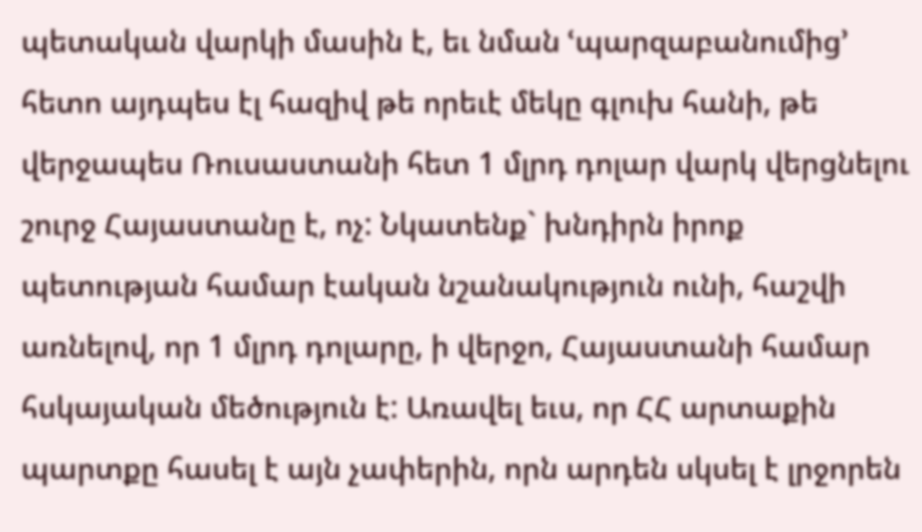պետական վարկի մասին է, եւ նման ՙպարզաբանումից՚ հետո այդպես էլ հազիվ թե որեւէ մեկը գլուխ հանի, թե վերջապես Ռուսաստանի հետ 1 մլրդ դոլար վարկ վերցնելու շուրջ Հայաստանը է, ոչ: Նկատենք` խնդիրն իրոք պետության համար էական նշանակություն ունի, հաշվի առնելով, որ 1 մլրդ դոլարը, ի վերջո, Հայաստանի համար հսկայական մեծություն է: Առավել եւս, որ ՀՀ արտաքին պարտքը հասել է այն չափերին, որն արդեն սկսել է լրջորեն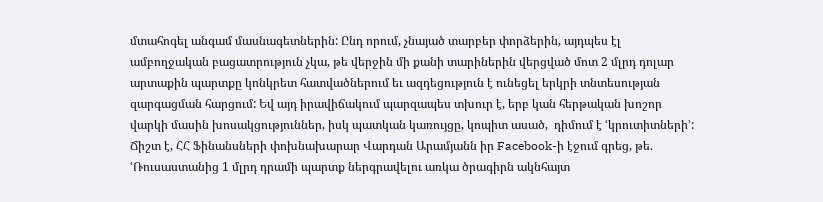մտահոգել անգամ մասնագետներին: Ընդ որում, չնայած տարբեր փորձերին, այդպես էլ ամբողջական բացատրություն չկա, թե վերջին մի քանի տարիներին վերցված մոտ 2 մլրդ դոլար արտաքին պարտքը կոնկրետ հատվածներում եւ ազդեցություն է ունեցել երկրի տնտեսության զարգացման հարցում: Եվ այդ իրավիճակում պարզապես տխուր է, երբ կան հերթական խոշոր վարկի մասին խոսակցություններ, իսկ պատկան կառույցը, կոպիտ ասած,  դիմում է ՙկրուտիտների՚: Ճիշտ է, ՀՀ Ֆինանսների փոխնախարար Վարդան Արամյանն իր Facebook-ի էջում գրեց, թե. ՙՌուսաստանից 1 մլրդ դրամի պարտք ներգրավելու առկա ծրագիրն ակնհայտ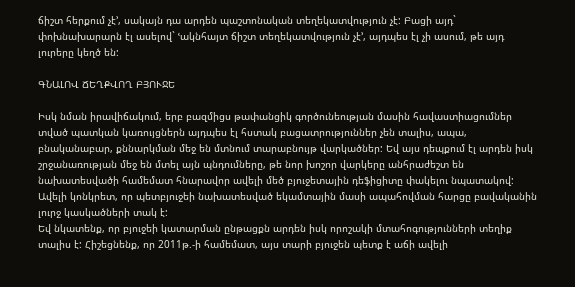ճիշտ հերքում չէ՚, սակայն դա արդեն պաշտոնական տեղեկատվություն չէ: Բացի այդ` փոխնախարարն էլ ասելով` ՙակնհայտ ճիշտ տեղեկատվություն չէ՚, այդպես էլ չի ասում, թե այդ լուրերը կեղծ են:

ԳՆԱԼՈՎ ՃԵՂՔՎՈՂ ԲՅՈՒՋԵ

Իսկ նման իրավիճակում, երբ բազմիցս թափանցիկ գործունեության մասին հավաստիացումներ տված պատկան կառույցներն այդպես էլ հստակ բացատրություններ չեն տալիս, ապա, բնականաբար, քննարկման մեջ են մտնում տարաբնույթ վարկածներ: Եվ այս դեպքում էլ արդեն իսկ շրջանառության մեջ են մտել այն պնդումները, թե նոր խոշոր վարկերը անհրաժեշտ են նախատեսվածի համեմատ հնարավոր ավելի մեծ բյուջետային դեֆիցիտը փակելու նպատակով: Ավելի կոնկրետ, որ պետբյուջեի նախատեսված եկամտային մասի ապահովման հարցը բավականին լուրջ կասկածների տակ է:
Եվ նկատենք, որ բյուջեի կատարման ընթացքն արդեն իսկ որոշակի մտահոգությունների տեղիք  տալիս է: Հիշեցնենք, որ 2011թ.-ի համեմատ, այս տարի բյուջեն պետք է աճի ավելի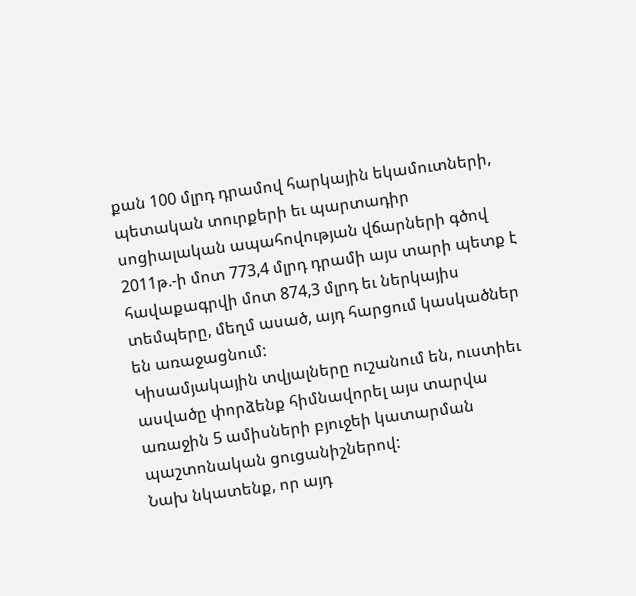քան 100 մլրդ դրամով հարկային եկամուտների, պետական տուրքերի եւ պարտադիր սոցիալական ապահովության վճարների գծով 2011թ.-ի մոտ 773,4 մլրդ դրամի այս տարի պետք է հավաքագրվի մոտ 874,3 մլրդ եւ ներկայիս տեմպերը, մեղմ ասած, այդ հարցում կասկածներ են առաջացնում:
Կիսամյակային տվյալները ուշանում են, ուստիեւ ասվածը փորձենք հիմնավորել այս տարվա առաջին 5 ամիսների բյուջեի կատարման պաշտոնական ցուցանիշներով:
Նախ նկատենք, որ այդ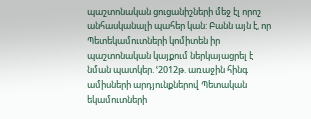պաշտոնական ցուցանիշների մեջ էլ որոշ անհասկանալի պահեր կան: Բանն այն է, որ Պետեկամուտների կոմիտեն իր պաշտոնական կայքում ներկայացրել է նման պատկեր. ՙ2012թ. առաջին հինգ ամիսների արդյունքներով Պետական եկամուտների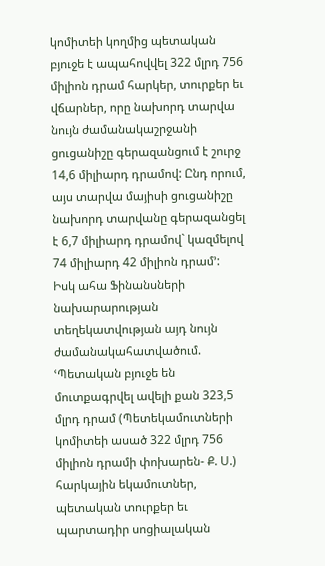կոմիտեի կողմից պետական բյուջե է ապահովվել 322 մլրդ 756 միլիոն դրամ հարկեր, տուրքեր եւ վճարներ, որը նախորդ տարվա նույն ժամանակաշրջանի ցուցանիշը գերազանցում է շուրջ 14,6 միլիարդ դրամով: Ընդ որում, այս տարվա մայիսի ցուցանիշը նախորդ տարվանը գերազանցել է 6,7 միլիարդ դրամով` կազմելով 74 միլիարդ 42 միլիոն դրամ՚:
Իսկ ահա Ֆինանսների նախարարության տեղեկատվության այդ նույն ժամանակահատվածում. ՙՊետական բյուջե են մուտքագրվել ավելի քան 323,5 մլրդ դրամ (Պետեկամուտների կոմիտեի ասած 322 մլրդ 756 միլիոն դրամի փոխարեն- Ք. Ս.) հարկային եկամուտներ, պետական տուրքեր եւ պարտադիր սոցիալական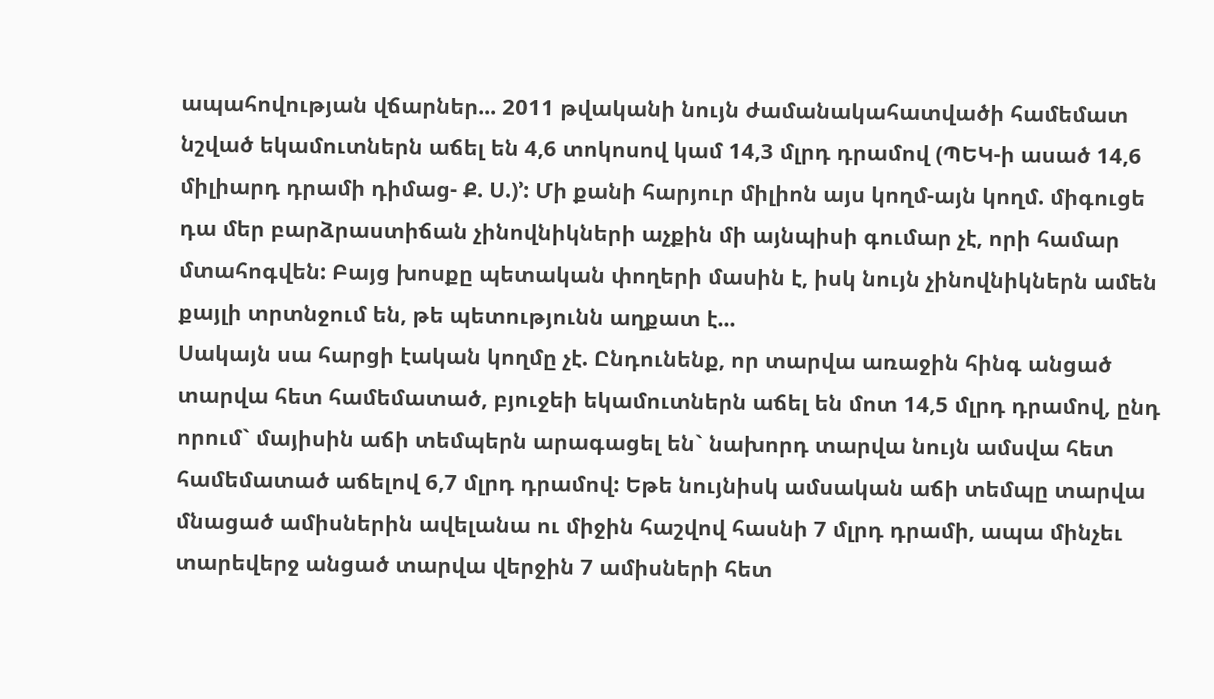ապահովության վճարներ... 2011 թվականի նույն ժամանակահատվածի համեմատ նշված եկամուտներն աճել են 4,6 տոկոսով կամ 14,3 մլրդ դրամով (ՊԵԿ-ի ասած 14,6 միլիարդ դրամի դիմաց- Ք. Ս.)՚: Մի քանի հարյուր միլիոն այս կողմ-այն կողմ. միգուցե դա մեր բարձրաստիճան չինովնիկների աչքին մի այնպիսի գումար չէ, որի համար մտահոգվեն: Բայց խոսքը պետական փողերի մասին է, իսկ նույն չինովնիկներն ամեն քայլի տրտնջում են, թե պետությունն աղքատ է...
Սակայն սա հարցի էական կողմը չէ. Ընդունենք, որ տարվա առաջին հինգ անցած տարվա հետ համեմատած, բյուջեի եկամուտներն աճել են մոտ 14,5 մլրդ դրամով, ընդ որում` մայիսին աճի տեմպերն արագացել են` նախորդ տարվա նույն ամսվա հետ համեմատած աճելով 6,7 մլրդ դրամով: Եթե նույնիսկ ամսական աճի տեմպը տարվա մնացած ամիսներին ավելանա ու միջին հաշվով հասնի 7 մլրդ դրամի, ապա մինչեւ տարեվերջ անցած տարվա վերջին 7 ամիսների հետ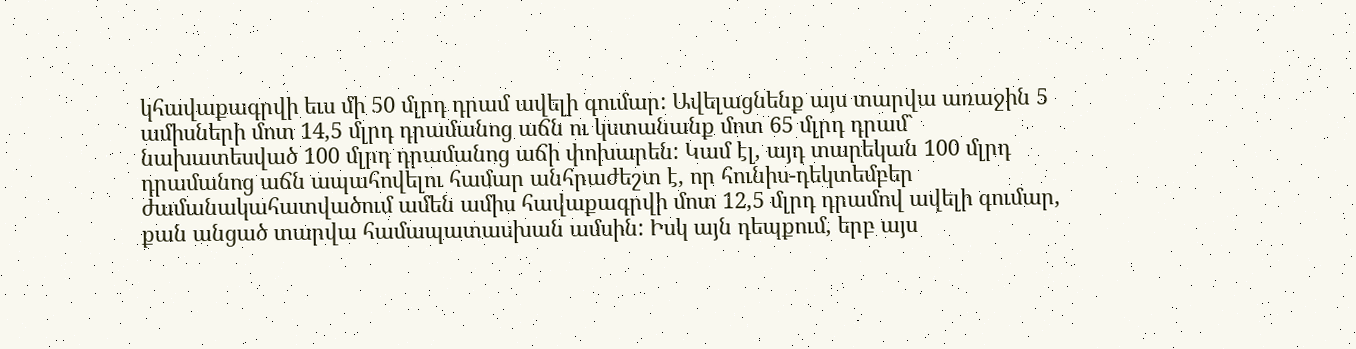կհավաքագրվի եւս մի 50 մլրդ դրամ ավելի գումար: Ավելացնենք այս տարվա առաջին 5 ամիսների մոտ 14,5 մլրդ դրամանոց աճն ու կստանանք մոտ 65 մլրդ դրամ` նախատեսված 100 մլրդ դրամանոց աճի փոխարեն: Կամ էլ, այդ տարեկան 100 մլրդ դրամանոց աճն ապահովելու համար անհրաժեշտ է, որ հունիս-դեկտեմբեր ժամանակահատվածում ամեն ամիս հավաքագրվի մոտ 12,5 մլրդ դրամով ավելի գումար, քան անցած տարվա համապատասխան ամսին: Իսկ այն դեպքում, երբ այս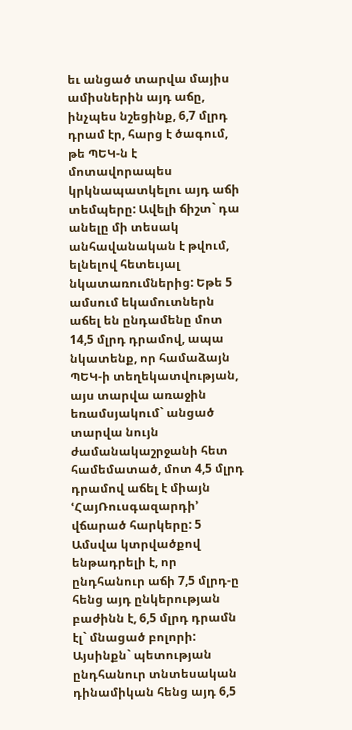եւ անցած տարվա մայիս ամիսներին այդ աճը, ինչպես նշեցինք, 6,7 մլրդ դրամ էր, հարց է ծագում, թե ՊԵԿ-ն է մոտավորապես կրկնապատկելու այդ աճի տեմպերը: Ավելի ճիշտ` դա անելը մի տեսակ անհավանական է թվում, ելնելով հետեւյալ նկատառումներից: Եթե 5 ամսում եկամուտներն աճել են ընդամենը մոտ 14,5 մլրդ դրամով, ապա նկատենք, որ համաձայն ՊԵԿ-ի տեղեկատվության, այս տարվա առաջին եռամսյակում` անցած տարվա նույն ժամանակաշրջանի հետ համեմատած, մոտ 4,5 մլրդ դրամով աճել է միայն ՙՀայՌուսգազարդի՚ վճարած հարկերը: 5 Ամսվա կտրվածքով ենթադրելի է, որ ընդհանուր աճի 7,5 մլրդ-ը հենց այդ ընկերության բաժինն է, 6,5 մլրդ դրամն էլ` մնացած բոլորի: Այսինքն` պետության ընդհանուր տնտեսական դինամիկան հենց այդ 6,5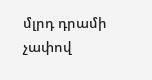մլրդ դրամի չափով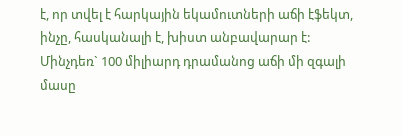է, որ տվել է հարկային եկամուտների աճի էֆեկտ, ինչը, հասկանալի է, խիստ անբավարար է: Մինչդեռ` 100 միլիարդ դրամանոց աճի մի զգալի մասը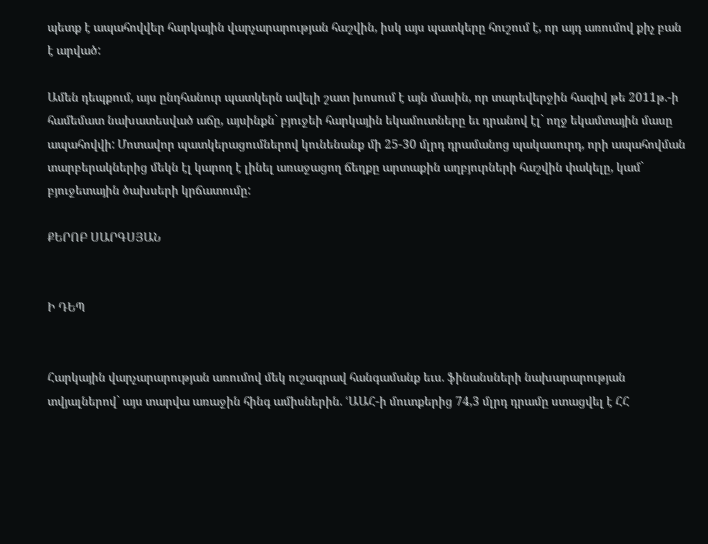պետք է ապահովվեր հարկային վարչարարության հաշվին, իսկ այս պատկերը հուշում է, որ այդ առումով քիչ բան է արված:

Ամեն դեպքում, այս ընդհանուր պատկերն ավելի շատ խոսում է այն մասին, որ տարեվերջին հազիվ թե 2011թ.-ի համեմատ նախատեսված աճը, այսինքն` բյուջեի հարկային եկամուտները եւ դրանով էլ` ողջ եկամտային մասը ապահովվի: Մոտավոր պատկերացումներով կունենանք մի 25-30 մլրդ դրամանոց պակասուրդ, որի ապահովման տարբերակներից մեկն էլ կարող է լինել առաջացող ճեղքը արտաքին աղբյուրների հաշվին փակելը, կամ` բյուջետային ծախսերի կրճատումը:

ՔԵՐՈԲ ՍԱՐԳՍՅԱՆ


Ի ԴԵՊ


Հարկային վարչարարության առումով մեկ ուշագրավ հանգամանք եւս. ֆինանսների նախարարության տվյալներով` այս տարվա առաջին հինգ ամիսներին. ՙԱԱՀ-ի մուտքերից 74,3 մլրդ դրամը ստացվել է ՀՀ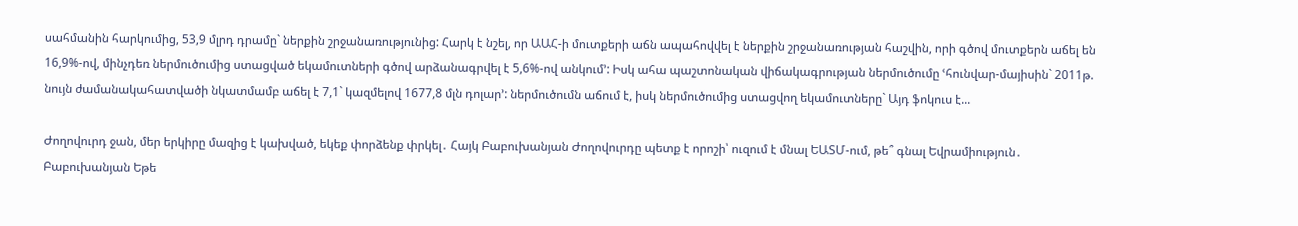սահմանին հարկումից, 53,9 մլրդ դրամը` ներքին շրջանառությունից: Հարկ է նշել, որ ԱԱՀ-ի մուտքերի աճն ապահովվել է ներքին շրջանառության հաշվին, որի գծով մուտքերն աճել են 16,9%-ով, մինչդեռ ներմուծումից ստացված եկամուտների գծով արձանագրվել է 5,6%-ով անկում՚: Իսկ ահա պաշտոնական վիճակագրության ներմուծումը ՙհունվար-մայիսին` 2011թ. նույն ժամանակահատվածի նկատմամբ աճել է 7,1` կազմելով 1677,8 մլն դոլար՚: ներմուծումն աճում է, իսկ ներմուծումից ստացվող եկամուտները` Այդ ֆոկուս է...

Ժողովուրդ ջան, մեր երկիրը մազից է կախված, եկեք փորձենք փրկել․ Հայկ Բաբուխանյան Ժողովուրդը պետք է որոշի՝ ուզում է մնալ ԵԱՏՄ-ում, թե՞ գնալ Եվրամիություն․ Բաբուխանյան Եթե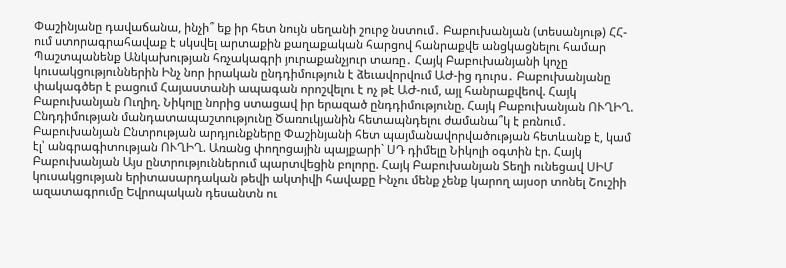Փաշինյանը դավաճանա, ինչի՞ եք իր հետ նույն սեղանի շուրջ նստում․ Բաբուխանյան (տեսանյութ) ՀՀ-ում ստորագրահավաք է սկսվել արտաքին քաղաքական հարցով հանրաքվե անցկացնելու համար Պաշտպանենք Անկախության հռչակագրի յուրաքանչյուր տառը․ Հայկ Բաբուխանյանի կոչը կուսակցություններին Ինչ նոր իրական ընդդիմություն է ձեւավորվում ԱԺ-ից դուրս․ Բաբուխանյանը փակագծեր է բացում Հայաստանի ապագան որոշվելու է ոչ թէ ԱԺ-ում, այլ հանրաքվեով. Հայկ Բաբուխանյան Ուղիղ. Նիկոլը նորից ստացավ իր երազած ընդդիմությունը. Հայկ Բաբուխանյան ՈՒՂԻՂ. Ընդդիմության մանդատապաշտությունը Ծառուկյանին հետապնդելու ժամանա՞կ է բռնում․ Բաբուխանյան Ընտրության արդյունքները Փաշինյանի հետ պայմանավորվածության հետևանք է, կամ էլ՝ անգրագիտության ՈՒՂԻՂ. Առանց փողոցային պայքարի` ՍԴ դիմելը Նիկոլի օգտին էր. Հայկ Բաբուխանյան Այս ընտրություններում պարտվեցին բոլորը. Հայկ Բաբուխանյան Տեղի ունեցավ ՍԻՄ կուսակցության երիտասարդական թեվի ակտիվի հավաքը Ինչու մենք չենք կարող այսօր տոնել Շուշիի ազատագրումը Եվրոպական դեսանտն ու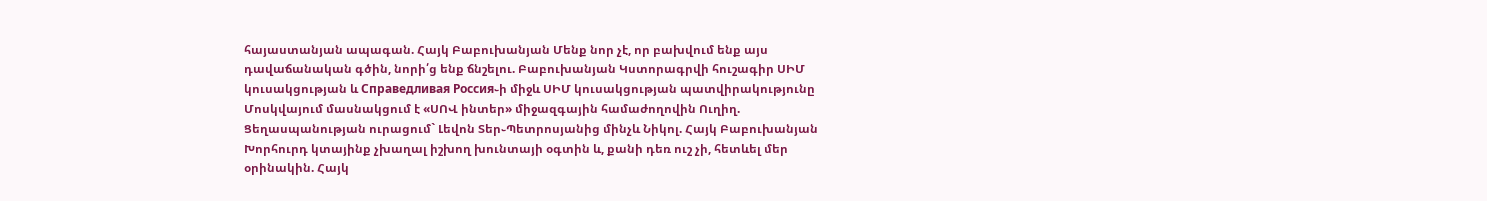հայաստանյան ապագան. Հայկ Բաբուխանյան Մենք նոր չէ, որ բախվում ենք այս դավաճանական գծին, նորի՛ց ենք ճնշելու. Բաբուխանյան Կստորագրվի հուշագիր ՍԻՄ կուսակցության և Справедливая Россия֊ի միջև ՍԻՄ կուսակցության պատվիրակությունը Մոսկվայում մասնակցում է «ՍՈՎ ինտեր» միջազգային համաժողովին Ուղիղ. Ցեղասպանության ուրացում` Լեվոն Տեր֊Պետրոսյանից մինչև Նիկոլ. Հայկ Բաբուխանյան Խորհուրդ կտայինք չխաղալ իշխող խունտայի օգտին և, քանի դեռ ուշ չի, հետևել մեր օրինակին. Հայկ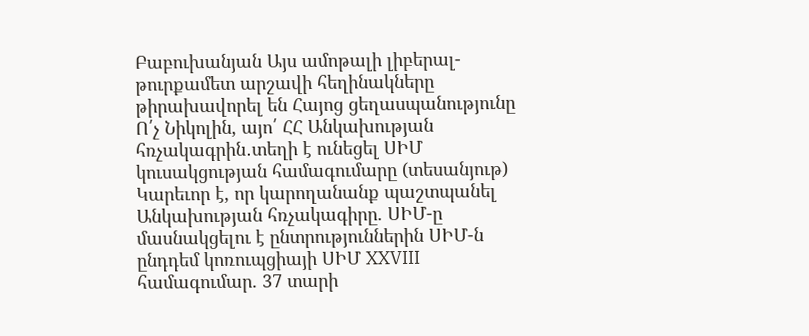Բաբուխանյան Այս ամոթալի լիբերալ-թուրքամետ արշավի հեղինակները թիրախավորել են Հայոց ցեղասպանությունը Ո՛չ Նիկոլին, այո՛ ՀՀ Անկախության հռչակագրին․տեղի է ունեցել ՍԻՄ կուսակցության համագումարը (տեսանյութ) Կարեւոր է, որ կարողանանք պաշտպանել Անկախության հռչակագիրը. ՍԻՄ-ը մասնակցելու է ընտրություններին ՍԻՄ-ն ընդդեմ կոռուպցիայի ՍԻՄ XXVIII համագումար. 37 տարի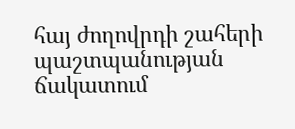հայ ժողովրդի շահերի պաշտպանության ճակատում